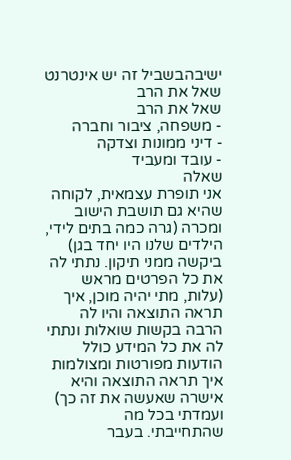ישיבהבשביל זה יש אינטרנט שאל את הרב
שאל את הרב
- משפחה, ציבור וחברה
- דיני ממונות וצדקה
- עובד ומעביד
שאלה
אני תופרת עצמאית, לקוחה שהיא גם תושבת הישוב ומכרה (גרה כמה בתים לידי, הילדים שלנו היו יחד בגן) ביקשה ממני תיקון. נתתי לה את כל הפרטים מראש (עלות, מתי יהיה מוכן, איך תראה התוצאה והיו לה הרבה בקשות שואלות ונתתי לה את כל המידע כולל הודעות מפורטות ומצולמות איך תראה התוצאה והיא אישרה שאעשה את זה כך) ועמדתי בכל מה שהתחייבתי. בעבר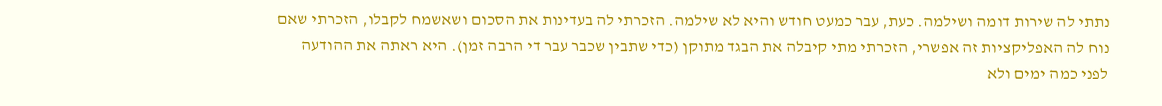נתתי לה שירות דומה ושילמה. כעת, עבר כמעט חודש והיא לא שילמה. הזכרתי לה בעדינות את הסכום ושאשמח לקבלו, הזכרתי שאם נוח לה האפליקציות זה אפשרי, הזכרתי מתי קיבלה את הבגד מתוקן (כדי שתבין שכבר עבר די הרבה זמן). היא ראתה את ההודעה לפני כמה ימים ולא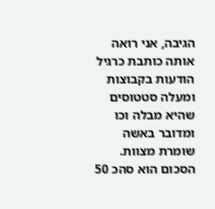הגיבה, אני רואה אותה כותבת כרגיל הודעות בקבוצות ומעלה סטטוסים שהיא מבלה וכו ומדובר באשה שומרת מצוות. הסכום הוא סהכ 50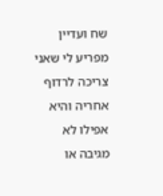שח ועדיין מפריע לי שאני צריכה לרדוף אחריה והיא אפילו לא מגיבה או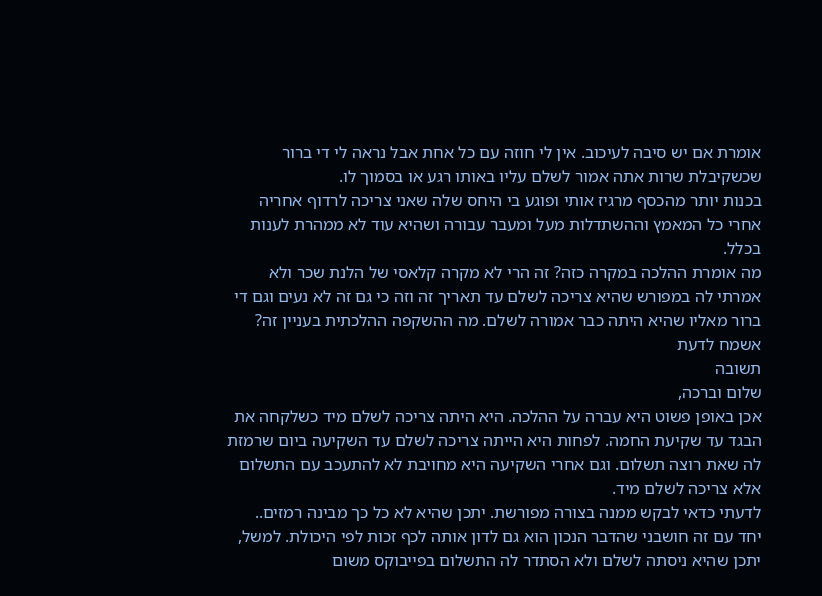אומרת אם יש סיבה לעיכוב. אין לי חוזה עם כל אחת אבל נראה לי די ברור שכשקיבלת שרות אתה אמור לשלם עליו באותו רגע או בסמוך לו.
בכנות יותר מהכסף מרגיז אותי ופוגע בי היחס שלה שאני צריכה לרדוף אחריה אחרי כל המאמץ וההשתדלות מעל ומעבר עבורה ושהיא עוד לא ממהרת לענות בכלל.
מה אומרת ההלכה במקרה כזה? זה הרי לא מקרה קלאסי של הלנת שכר ולא אמרתי לה במפורש שהיא צריכה לשלם עד תאריך זה וזה כי גם זה לא נעים וגם די ברור מאליו שהיא היתה כבר אמורה לשלם. מה ההשקפה ההלכתית בעניין זה? אשמח לדעת
תשובה
שלום וברכה,
אכן באופן פשוט היא עברה על ההלכה. היא היתה צריכה לשלם מיד כשלקחה את הבגד עד שקיעת החמה. לפחות היא הייתה צריכה לשלם עד השקיעה ביום שרמזת לה שאת רוצה תשלום. וגם אחרי השקיעה היא מחויבת לא להתעכב עם התשלום אלא צריכה לשלם מיד.
לדעתי כדאי לבקש ממנה בצורה מפורשת. יתכן שהיא לא כל כך מבינה רמזים..
יחד עם זה חושבני שהדבר הנכון הוא גם לדון אותה לכף זכות לפי היכולת. למשל, יתכן שהיא ניסתה לשלם ולא הסתדר לה התשלום בפייבוקס משום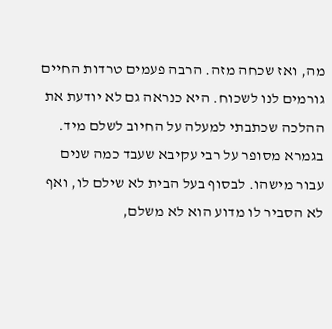מה, ואז שכחה מזה. הרבה פעמים טרדות החיים גורמים לנו לשכוח. היא כנראה גם לא יודעת את ההלכה שכתבתי למעלה על החיוב לשלם מיד.
בגמרא מסופר על רבי עקיבא שעבד כמה שנים עבור מישהו. לבסוף בעל הבית לא שילם לו, ואף לא הסביר לו מדוע הוא לא משלם,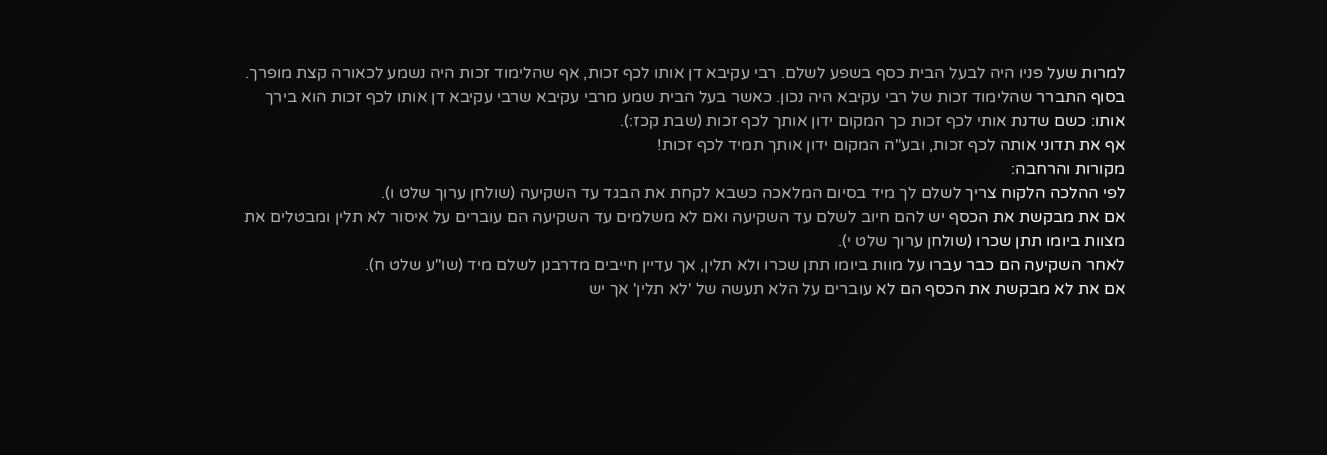למרות שעל פניו היה לבעל הבית כסף בשפע לשלם. רבי עקיבא דן אותו לכף זכות, אף שהלימוד זכות היה נשמע לכאורה קצת מופרך. בסוף התברר שהלימוד זכות של רבי עקיבא היה נכון. כאשר בעל הבית שמע מרבי עקיבא שרבי עקיבא דן אותו לכף זכות הוא בירך אותו: כשם שדנת אותי לכף זכות כך המקום ידון אותך לכף זכות (שבת קכז:).
אף את תדוני אותה לכף זכות, ובע"ה המקום ידון אותך תמיד לכף זכות!
מקורות והרחבה:
לפי ההלכה הלקוח צריך לשלם לך מיד בסיום המלאכה כשבא לקחת את הבגד עד השקיעה (שולחן ערוך שלט ו).
אם את מבקשת את הכסף יש להם חיוב לשלם עד השקיעה ואם לא משלמים עד השקיעה הם עוברים על איסור לא תלין ומבטלים את מצוות ביומו תתן שכרו (שולחן ערוך שלט י).
לאחר השקיעה הם כבר עברו על מוות ביומו תתן שכרו ולא תלין, אך עדיין חייבים מדרבנן לשלם מיד (שו"ע שלט ח).
אם את לא מבקשת את הכסף הם לא עוברים על הלא תעשה של 'לא תלין' אך יש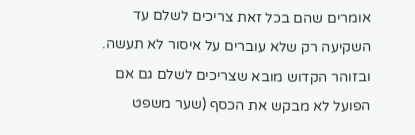אומרים שהם בכל זאת צריכים לשלם עד השקיעה רק שלא עוברים על איסור לא תעשה. ובזוהר הקדוש מובא שצריכים לשלם גם אם הפועל לא מבקש את הכסף (שער משפט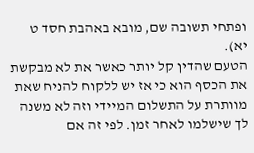ופתחי תשובה שם, מובא באהבת חסד ט יא).
הטעם שהדין קל יותר כאשר את לא מבקשת את הכסף הוא כי אז יש ללקוח להניח שאת מוותרת על התשלום המיידי וזה לא משנה לך שישלמו לאחר זמן. לפי זה אם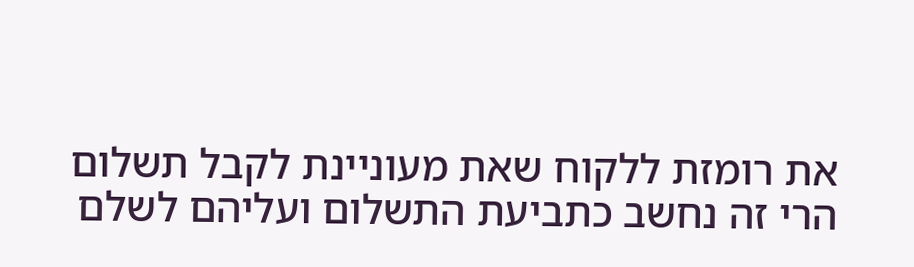את רומזת ללקוח שאת מעוניינת לקבל תשלום הרי זה נחשב כתביעת התשלום ועליהם לשלם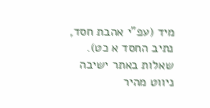מיד (עפ"י אהבת חסד, נתיב החסד א כט).
שאלות באתר ישיבה
ניווט מהיר